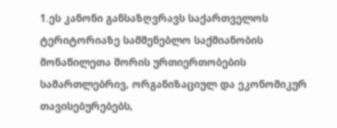1.ეს კანონი განსაზღვრავს საქართველოს ტერიტორიაზე სამშენებლო საქმიანობის მონაწილეთა შორის ურთიერთობების სამართლებრივ, ორგანიზაციულ და ეკონომიკურ თავისებურებებს,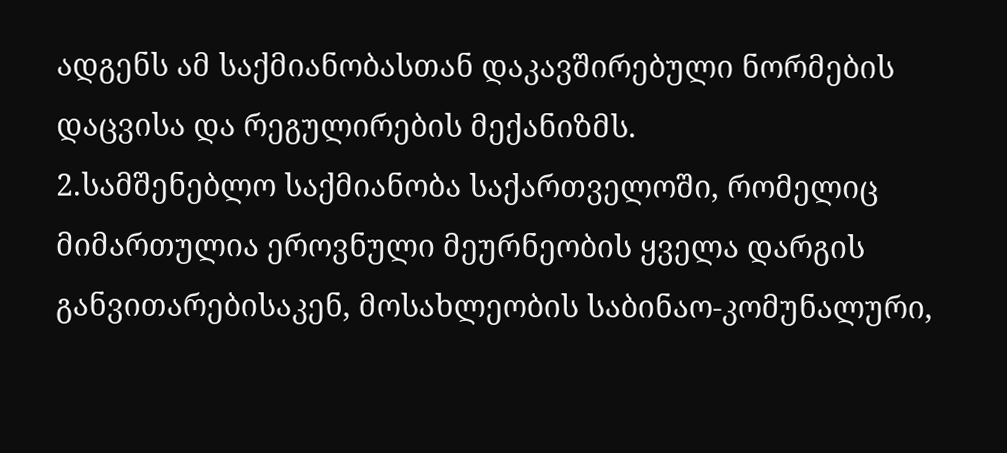ადგენს ამ საქმიანობასთან დაკავშირებული ნორმების დაცვისა და რეგულირების მექანიზმს.
2.სამშენებლო საქმიანობა საქართველოში, რომელიც მიმართულია ეროვნული მეურნეობის ყველა დარგის განვითარებისაკენ, მოსახლეობის საბინაო-კომუნალური,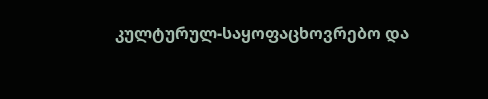კულტურულ-საყოფაცხოვრებო და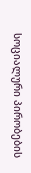სოციალური პირობების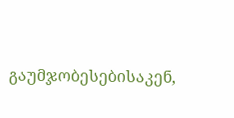გაუმჯობესებისაკენ,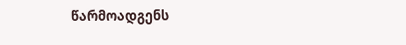წარმოადგენს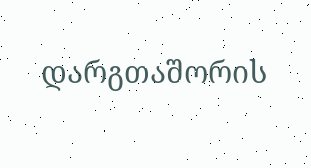დარგთაშორის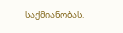საქმიანობას.